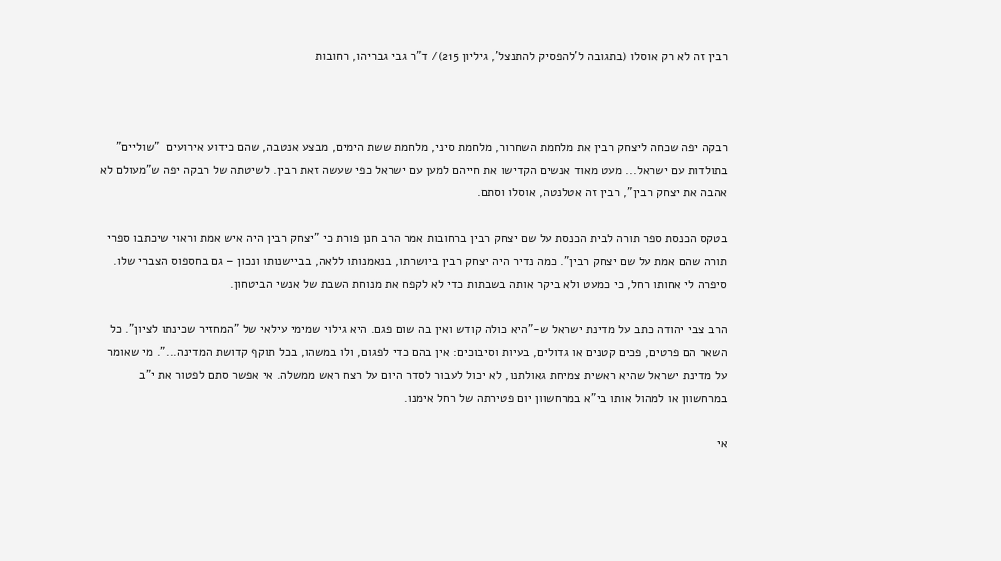רבין זה לא רק אוסלו (בתגובה ל'להפסיק להתנצל', גיליון 215)/ ד"ר גבי גבריהו, רחובות



רבקה יפה שכחה ליצחק רבין את מלחמת השחרור, מלחמת סיני, מלחמת ששת הימים, מבצע אנטבה, שהם כידוע אירועים  "שוליים" בתולדות עם ישראל... מעט מאוד אנשים הקדישו את חייהם למען עם ישראל כפי שעשה זאת רבין. לשיטתה של רבקה יפה ש"מעולם לא אהבה את יצחק רבין", רבין זה אטלנטה, אוסלו וסתם.

בטקס הכנסת ספר תורה לבית הכנסת על שם יצחק רבין ברחובות אמר הרב חנן פורת כי "יצחק רבין היה איש אמת וראוי שיכתבו ספרי תורה שהם אמת על שם יצחק רבין". כמה נדיר היה יצחק רבין ביושרתו, בנאמנותו ללאה, בביישנותו ונכון – גם בחספוס הצברי שלו. סיפרה לי אחותו רחל, כי כמעט ולא ביקר אותה בשבתות כדי לא לקפח את מנוחת השבת של אנשי הביטחון.

הרב צבי יהודה כתב על מדינת ישראל ש-"היא כולה קודש ואין בה שום פגם. היא גילוי שמימי עילאי של "המחזיר שכינתו לציון". כל השאר הם פרטים, פכים קטנים או גדולים, בעיות וסיבוכים: אין בהם כדי לפגום, ולו במשהו, בכל תוקף קדושת המדינה...". מי שאומר על מדינת ישראל שהיא ראשית צמיחת גאולתנו, לא יכול לעבור לסדר היום על רצח ראש ממשלה. אי אפשר סתם לפטור את י"ב במרחשוון או למהול אותו בי"א במרחשוון יום פטירתה של רחל אימנו.

אי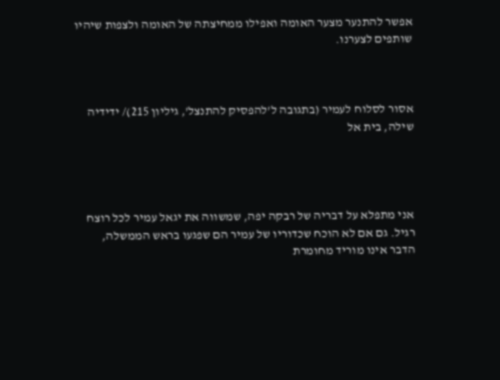אפשר להתנער מצער האומה ואפילו ממחיצתה של האומה ולצפות שיהיו שותפים לצערנו.



אסור לסלוח לעמיר (בתגובה ל'להפסיק להתנצל', גיליון 215)/ ידידיה שילה, בית אל




אני מתפלא על דבריה של רבקה יפה, שמשווה את יגאל עמיר לכל רוצח רגיל. גם אם לא הוכח שכדוריו של עמיר הם שפגעו בראש הממשלה, הדבר אינו מוריד מחומרת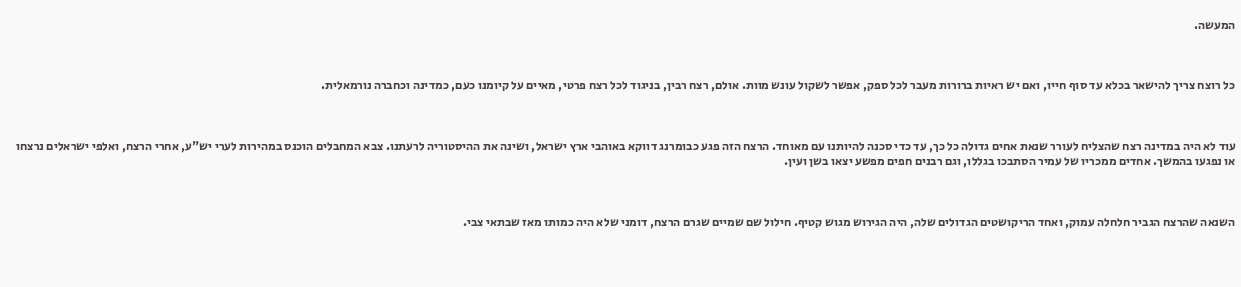המעשה.



כל רוצח צריך להישאר בכלא עד סוף חייו, ואם יש ראיות ברורות מעבר לכל ספק, אפשר לשקול עונש מוות. אולם, רצח רבין, בניגוד לכל רצח פרטי, מאיים על קיומנו כעם, כמדינה וכחברה נורמאלית.



עוד לא היה במדינה רצח שהצליח לעורר שנאת אחים גדולה כל כך, עד כדי סכנה להיותנו עם מאוחד. הרצח הזה פגע כבומרנג דווקא באוהבי ארץ ישראל, ושינה את ההיסטוריה לרעתנו. צבא המחבלים הוכנס במהירות לערי יש"ע, אחרי הרצח, ואלפי ישראלים נרצחו או נפגעו בהמשך. אחדים ממכריו של עמיר הסתבכו בגללו, וגם רבנים חפים מפשע יצאו בשן ועין.



השנאה שהרצח הגביר חלחלה עמוק, ואחד הריקושטים הגדולים שלה, היה הגירוש מגוש קטיף. חילול שם שמיים שגרם הרצח, דומני שלא היה כמותו מאז שבתאי צבי.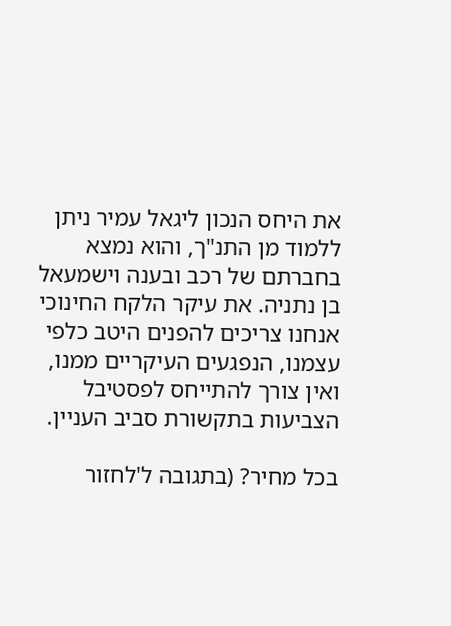את היחס הנכון ליגאל עמיר ניתן ללמוד מן התנ"ך, והוא נמצא בחברתם של רכב ובענה וישמעאל בן נתניה. את עיקר הלקח החינוכי אנחנו צריכים להפנים היטב כלפי עצמנו, הנפגעים העיקריים ממנו, ואין צורך להתייחס לפסטיבל הצביעות בתקשורת סביב העניין.

בכל מחיר? (בתגובה ל'לחזור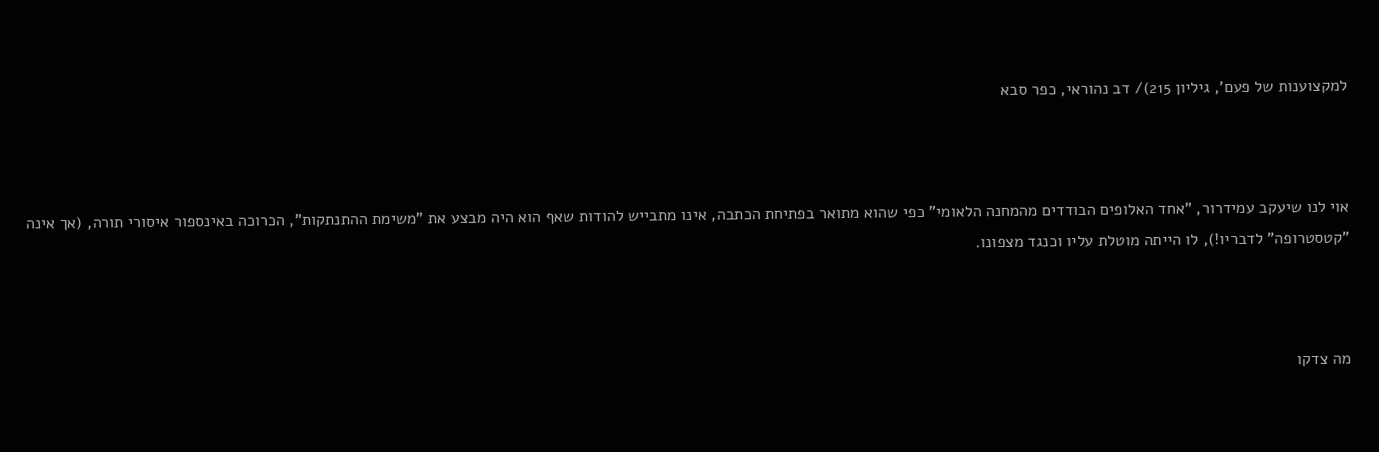למקצוענות של פעם', גיליון 215)/ דב נהוראי, כפר סבא



אוי לנו שיעקב עמידרור, "אחד האלופים הבודדים מהמחנה הלאומי" כפי שהוא מתואר בפתיחת הכתבה, אינו מתבייש להודות שאף הוא היה מבצע את "משימת ההתנתקות", הכרוכה באינספור איסורי תורה, (אך אינה "קטסטרופה" לדבריו!), לו הייתה מוטלת עליו וכנגד מצפונו.



מה צדקו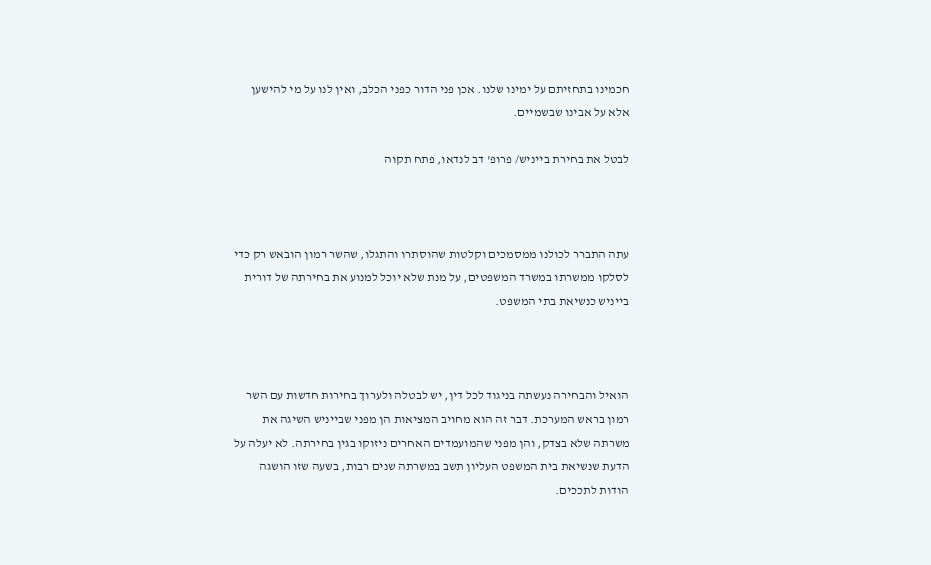חכמינו בתחזיתם על ימינו שלנו. אכן פני הדור כפני הכלב, ואין לנו על מי להישען אלא על אבינו שבשמיים.

לבטל את בחירת בייניש/ פרופ' דב לנדאו, פתח תקוה



עתה התברר לכולנו ממסמכים וקלטות שהוסתרו והתגלו, שהשר רמון הובאש רק כדי לסלקו ממשרתו במשרד המשפטים, על מנת שלא יוכל למנוע את בחירתה של דורית בייניש כנשיאת בתי המשפט.



הואיל והבחירה נעשתה בניגוד לכל דין, יש לבטלה ולערוך בחירות חדשות עם השר רמון בראש המערכת. דבר זה הוא מחויב המציאות הן מפני שבייניש השיגה את משרתה שלא בצדק, והן מפני שהמועמדים האחרים ניזוקו בגין בחירתה. לא יעלה על הדעת שנשיאת בית המשפט העליון תשב במשרתה שנים רבות, בשעה שזו הושגה הודות לתככים.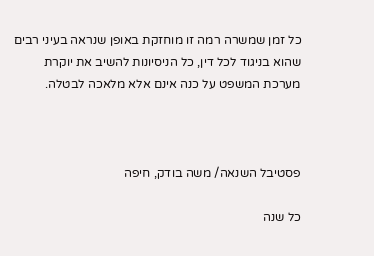כל זמן שמשרה רמה זו מוחזקת באופן שנראה בעיני רבים שהוא בניגוד לכל דין, כל הניסיונות להשיב את יוקרת מערכת המשפט על כנה אינם אלא מלאכה לבטלה.



פסטיבל השנאה/ משה בודק, חיפה

כל שנה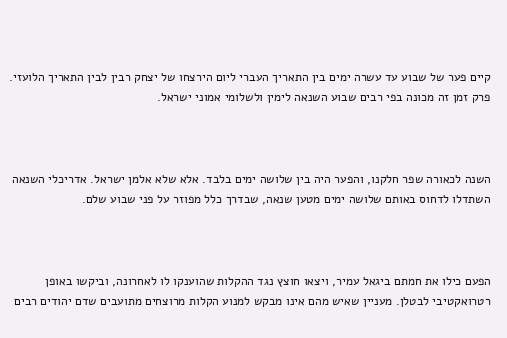קיים פער של שבוע עד עשרה ימים בין התאריך העברי ליום הירצחו של יצחק רבין לבין התאריך הלועזי. פרק זמן זה מכונה בפי רבים שבוע השנאה לימין ולשלומי אמוני ישראל.



השנה לכאורה שפר חלקנו, והפער היה בין שלושה ימים בלבד. אלא שלא אלמן ישראל. אדריכלי השנאה השתדלו לדחוס באותם שלושה ימים מטען שנאה, שבדרך כלל מפוזר על פני שבוע שלם.



הפעם כילו את חמתם ביגאל עמיר, ויצאו חוצץ נגד ההקלות שהוענקו לו לאחרונה, וביקשו באופן רטרואקטיבי לבטלן. מעניין שאיש מהם אינו מבקש למנוע הקלות מרוצחים מתועבים שדם יהודים רבים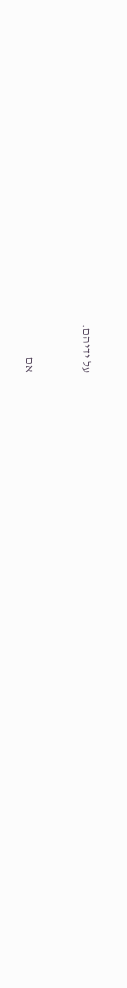על ידיהם.



אם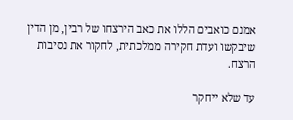אמנם כואבים הללו את כאב הירצחו של רבין, מן הדין שיבקשו ועדת חקירה ממלכתית, לחקור את נסיבות הרצח.

עד שלא ייחקר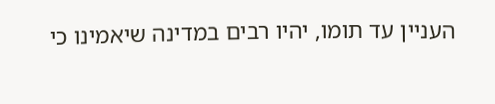העניין עד תומו, יהיו רבים במדינה שיאמינו כי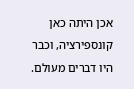אכן היתה כאן קונספירציה, וכבר היו דברים מעולם.